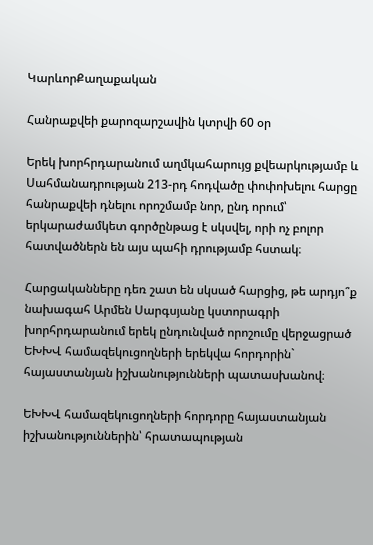ԿարևորՔաղաքական

Հանրաքվեի քարոզարշավին կտրվի 60 օր

Երեկ խորհրդարանում աղմկահարույց քվեարկությամբ և Սահմանադրության 213-րդ հոդվածը փոփոխելու հարցը հանրաքվեի դնելու որոշմամբ նոր, ընդ որում՝ երկարաժամկետ գործընթաց է սկսվել, որի ոչ բոլոր հատվածներն են այս պահի դրությամբ հստակ։

Հարցականները դեռ շատ են սկսած հարցից, թե արդյո՞ք նախագահ Արմեն Սարգսյանը կստորագրի խորհրդարանում երեկ ընդունված որոշումը վերջացրած ԵԽԽՎ համազեկուցողների երեկվա հորդորին` հայաստանյան իշխանությունների պատասխանով։

ԵԽԽՎ համազեկուցողների հորդորը հայաստանյան իշխանություններին՝ հրատապության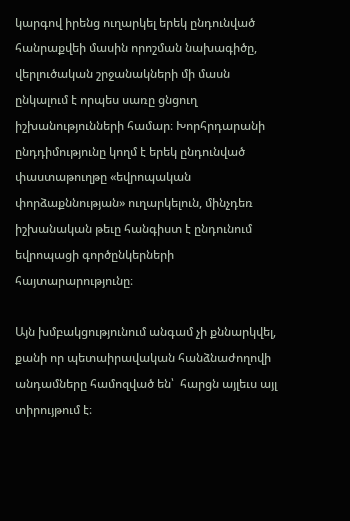կարգով իրենց ուղարկել երեկ ընդունված հանրաքվեի մասին որոշման նախագիծը, վերլուծական շրջանակների մի մասն ընկալում է որպես սառը ցնցուղ իշխանությունների համար։ Խորհրդարանի ընդդիմությունը կողմ է երեկ ընդունված փաստաթուղթը «եվրոպական փորձաքննության» ուղարկելուն, մինչդեռ իշխանական թեւը հանգիստ է ընդունում եվրոպացի գործընկերների հայտարարությունը։

Այն խմբակցությունում անգամ չի քննարկվել, քանի որ պետաիրավական հանձնաժողովի անդամները համոզված են՝  հարցն այլեւս այլ տիրույթում է։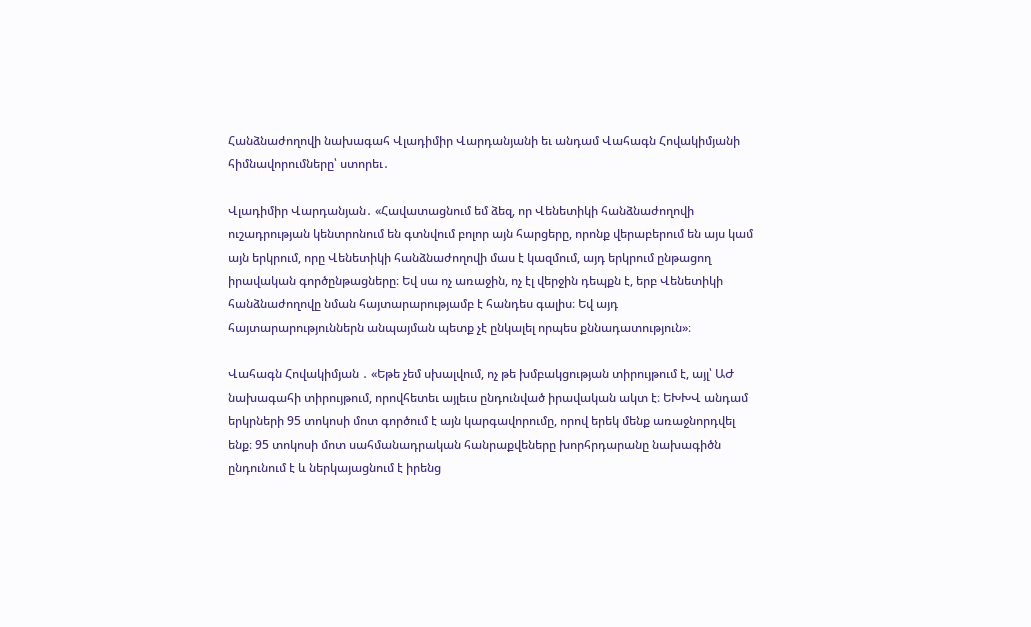Հանձնաժողովի նախագահ Վլադիմիր Վարդանյանի եւ անդամ Վահագն Հովակիմյանի հիմնավորումները՝ ստորեւ․

Վլադիմիր Վարդանյան․ «Հավատացնում եմ ձեզ, որ Վենետիկի հանձնաժողովի ուշադրության կենտրոնում են գտնվում բոլոր այն հարցերը, որոնք վերաբերում են այս կամ այն երկրում, որը Վենետիկի հանձնաժողովի մաս է կազմում, այդ երկրում ընթացող իրավական գործընթացները։ Եվ սա ոչ առաջին, ոչ էլ վերջին դեպքն է, երբ Վենետիկի հանձնաժողովը նման հայտարարությամբ է հանդես գալիս։ Եվ այդ հայտարարություններն անպայման պետք չէ ընկալել որպես քննադատություն»։

Վահագն Հովակիմյան ․ «Եթե չեմ սխալվում, ոչ թե խմբակցության տիրույթում է, այլ՝ ԱԺ նախագահի տիրույթում, որովհետեւ այլեւս ընդունված իրավական ակտ է։ ԵԽԽՎ անդամ երկրների 95 տոկոսի մոտ գործում է այն կարգավորումը, որով երեկ մենք առաջնորդվել ենք։ 95 տոկոսի մոտ սահմանադրական հանրաքվեները խորհրդարանը նախագիծն ընդունում է և ներկայացնում է իրենց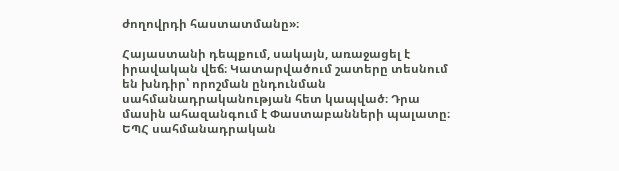ժողովրդի հաստատմանը»։

Հայաստանի դեպքում, սակայն, առաջացել է իրավական վեճ։ Կատարվածում շատերը տեսնում են խնդիր՝ որոշման ընդունման սահմանադրականության հետ կապված։ Դրա մասին ահազանգում է Փաստաբանների պալատը։ ԵՊՀ սահմանադրական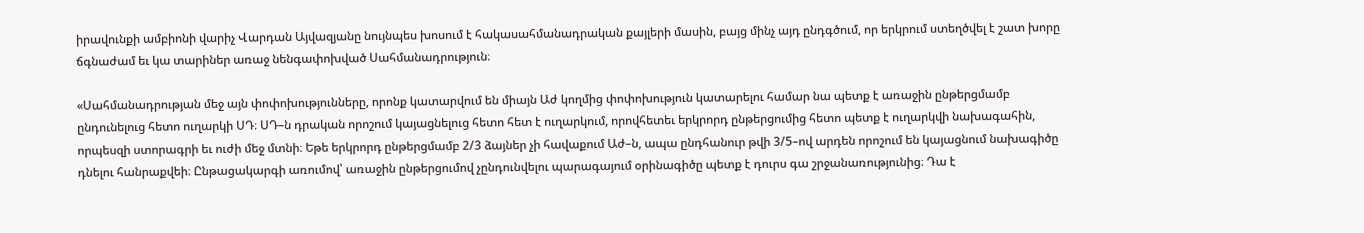իրավունքի ամբիոնի վարիչ Վարդան Այվազյանը նույնպես խոսում է հակասահմանադրական քայլերի մասին, բայց մինչ այդ ընդգծում, որ երկրում ստեղծվել է շատ խորը ճգնաժամ եւ կա տարիներ առաջ նենգափոխված Սահմանադրություն։

«Սահմանադրության մեջ այն փոփոխությունները, որոնք կատարվում են միայն Աժ կողմից փոփոխություն կատարելու համար նա պետք է առաջին ընթերցմամբ ընդունելուց հետո ուղարկի ՍԴ։ ՍԴ–ն դրական որոշում կայացնելուց հետո հետ է ուղարկում, որովհետեւ երկրորդ ընթերցումից հետո պետք է ուղարկվի նախագահին, որպեսզի ստորագրի եւ ուժի մեջ մտնի։ Եթե երկրորդ ընթերցմամբ 2/3 ձայներ չի հավաքում Աժ–ն, ապա ընդհանուր թվի 3/5–ով արդեն որոշում են կայացնում նախագիծը դնելու հանրաքվեի։ Ընթացակարգի առումով՝ առաջին ընթերցումով չընդունվելու պարագայում օրինագիծը պետք է դուրս գա շրջանառությունից։ Դա է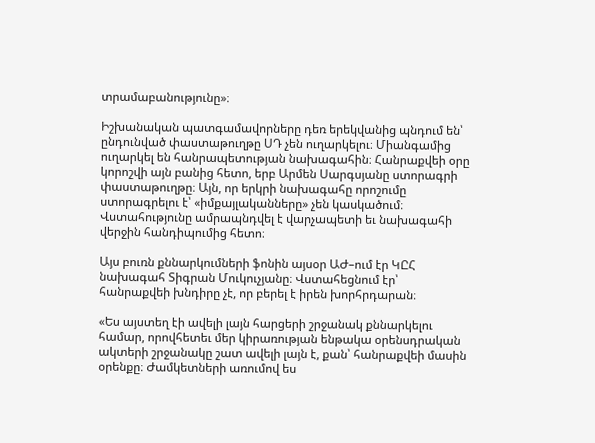տրամաբանությունը»։

Իշխանական պատգամավորները դեռ երեկվանից պնդում են՝ ընդունված փաստաթուղթը ՍԴ չեն ուղարկելու։ Միանգամից ուղարկել են հանրապետության նախագահին։ Հանրաքվեի օրը կորոշվի այն բանից հետո, երբ Արմեն Սարգսյանը ստորագրի փաստաթուղթը։ Այն, որ երկրի նախագահը որոշումը ստորագրելու է՝ «իմքայլականները» չեն կասկածում։ Վստահությունը ամրապնդվել է վարչապետի եւ նախագահի վերջին հանդիպումից հետո։

Այս բուռն քննարկումների ֆոնին այսօր ԱԺ–ում էր ԿԸՀ նախագահ Տիգրան Մուկուչյանը։ Վստահեցնում էր՝ հանրաքվեի խնդիրը չէ, որ բերել է իրեն խորհրդարան։

«Ես այստեղ էի ավելի լայն հարցերի շրջանակ քննարկելու համար, որովհետեւ մեր կիրառության ենթակա օրենսդրական ակտերի շրջանակը շատ ավելի լայն է, քան՝ հանրաքվեի մասին օրենքը։ Ժամկետների առումով ես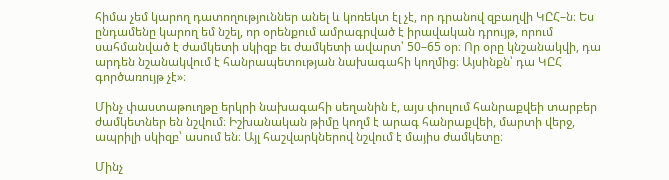հիմա չեմ կարող դատողություններ անել և կոռեկտ էլ չէ, որ դրանով զբաղվի ԿԸՀ–ն։ Ես ընդամենը կարող եմ նշել, որ օրենքում ամրագրված է իրավական դրույթ, որում սահմանված է ժամկետի սկիզբ եւ ժամկետի ավարտ՝ 50–65 օր։ Որ օրը կնշանակվի, դա արդեն նշանակվում է հանրապետության նախագահի կողմից։ Այսինքն՝ դա ԿԸՀ գործառույթ չէ»։

Մինչ փաստաթուղթը երկրի նախագահի սեղանին է, այս փուլում հանրաքվեի տարբեր ժամկետներ են նշվում։ Իշխանական թիմը կողմ է արագ հանրաքվեի, մարտի վերջ, ապրիլի սկիզբ՝ ասում են։ Այլ հաշվարկներով նշվում է մայիս ժամկետը։

Մինչ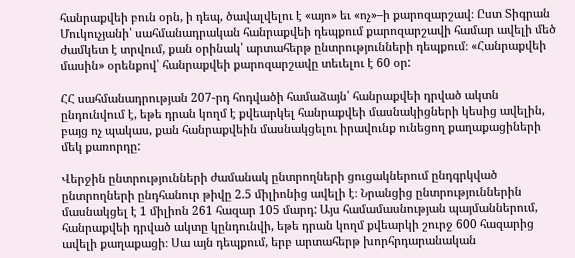հանրաքվեի բուն օրն, ի դեպ, ծավալվելու է «այո» եւ «ոչ»–ի քարոզարշավ։ Ըստ Տիգրան Մուկուչյանի՝ սահմանադրական հանրաքվեի դեպքում քարոզարշավի համար ավելի մեծ ժամկետ է տրվում, քան օրինակ՝ արտահերթ ընտրությունների դեպքում։ «Հանրաքվեի մասին» օրենքով՝ հանրաքվեի քարոզարշավը տեւելու է 60 օր:

ՀՀ սահմանադրության 207-րդ հոդվածի համաձայն՝ հանրաքվեի դրված ակտն ընդունվում է, եթե դրան կողմ է քվեարկել հանրաքվեի մասնակիցների կեսից ավելին, բայց ոչ պակաս, քան հանրաքվեին մասնակցելու իրավունք ունեցող քաղաքացիների մեկ քառորդը:

Վերջին ընտրությունների ժամանակ ընտրողների ցուցակներում ընդգրկված ընտրողների ընդհանուր թիվը 2.5 միլիոնից ավելի է։ Նրանցից ընտրություններին մասնակցել է 1 միլիոն 261 հազար 105 մարդ: Այս համամասնության պայմաններում, հանրաքվեի դրված ակտը կընդունվի, եթե դրան կողմ քվեարկի շուրջ 600 հազարից ավելի քաղաքացի։ Սա այն դեպքում, երբ արտահերթ խորհրդարանական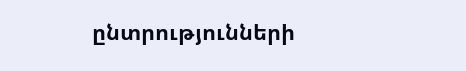ընտրությունների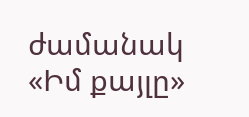ժամանակ «Իմ քայլը»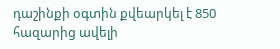դաշինքի օգտին քվեարկել է 850 հազարից ավելի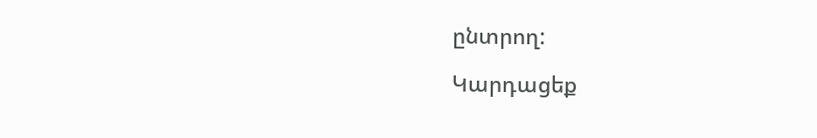ընտրող:

Կարդացեք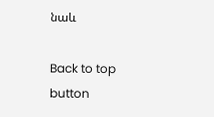նաև

Back to top button